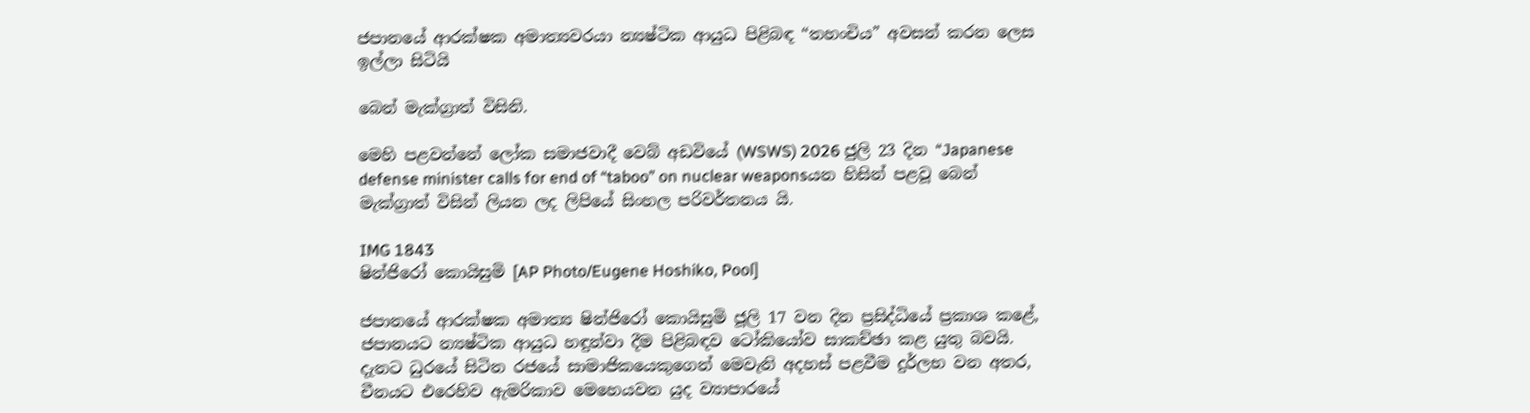ජපානයේ ආරක්ෂක අමාත්‍යවරයා න්‍යෂ්ටික ආයුධ පිළිබඳ “තහංචිය” අවසන් කරන ලෙස ඉල්ලා සිටියි

බෙන් මැක්ග්‍රාත් විසිනි.

මෙහි පළවන්නේ ලෝක සමාජවාදී වෙබ් අඩවියේ (WSWS) 2026 ජුලි 23 දින “Japanese defense minister calls for end of “taboo” on nuclear weaponsයන හිසින් පළවූ බෙන් මැක්ග්‍රාත් විසින් ලියන ලද ලිපියේ සිංහල පරිවර්තනය යි.

IMG 1843
ෂින්ජිරෝ කොයිසුමි [AP Photo/Eugene Hoshiko, Pool]

ජපානයේ ආරක්ෂක අමාත්‍ය ෂින්ජිරෝ කොයිසුමි ජූලි 17 වන දින ප්‍රසිද්ධියේ ප්‍රකාශ කළේ, ජපානයට න්‍යෂ්ටික ආයුධ හඳුන්වා දීම පිළිබඳව ටෝකියෝව සාකච්ඡා කළ යුතු බවයි. දැනට ධුරයේ සිටින රජයේ සාමාජිකයෙකුගෙන් මෙවැනි අදහස් පළවීම දුර්ලභ වන අතර, චීනයට එරෙහිව ඇමරිකාව මෙහෙයවන යුද ව්‍යාපාරයේ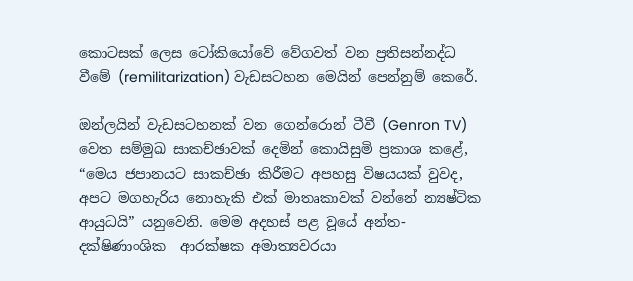කොටසක් ලෙස ටෝකියෝවේ වේගවත් වන ප්‍රතිසන්නද්ධ වීමේ (remilitarization) වැඩසටහන මෙයින් පෙන්නුම් කෙරේ.

ඔන්ලයින් වැඩසටහනක් වන ගෙන්රොන් ටීවී (Genron TV) වෙත සම්මුඛ සාකච්ඡාවක් දෙමින් කොයිසුමි ප්‍රකාශ කළේ, “මෙය ජපානයට සාකච්ඡා කිරීමට අපහසු විෂයයක් වුවද, අපට මගහැරිය නොහැකි එක් මාතෘකාවක් වන්නේ න්‍යෂ්ටික ආයුධයි” යනුවෙනි. මෙම අදහස් පළ වූයේ අන්ත-දක්ෂිණාංශික  ආරක්ෂක අමාත්‍යවරයා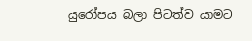යුරෝපය බලා පිටත්ව යාමට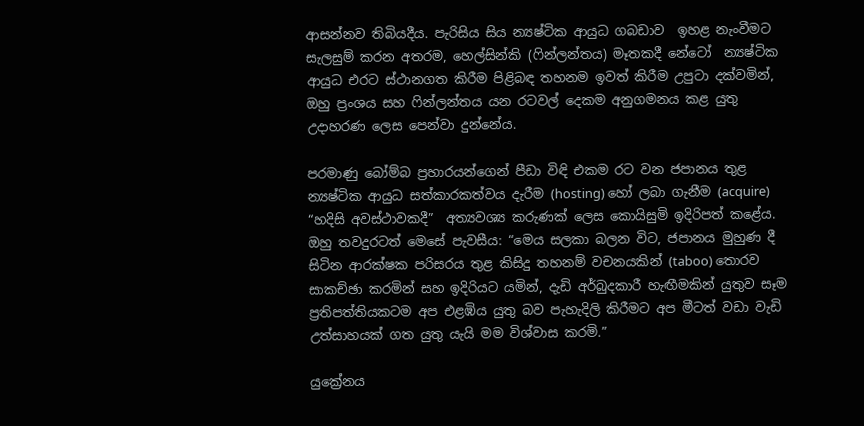ආසන්නව තිබියදීය. පැරිසිය සිය න්‍යෂ්ටික ආයුධ ගබඩාව  ඉහළ නැංවීමට සැලසුම් කරන අතරම, හෙල්සින්කි (ෆින්ලන්තය) මෑතකදී නේටෝ  න්‍යෂ්ටික ආයුධ එරට ස්ථානගත කිරීම පිළිබඳ තහනම ඉවත් කිරීම උපුටා දක්වමින්, ඔහු ප්‍රංශය සහ ෆින්ලන්තය යන රටවල් දෙකම අනුගමනය කළ යුතු උදාහරණ ලෙස පෙන්වා දුන්නේය.

පරමාණු බෝම්බ ප්‍රහාරයන්ගෙන් පීඩා විඳි එකම රට වන ජපානය තුළ න්‍යෂ්ටික ආයුධ සත්කාරකත්වය දැරීම (hosting) හෝ ලබා ගැනීම (acquire) “හදිසි අවස්ථාවකදී”  අත්‍යවශ්‍ය කරුණක් ලෙස කොයිසුමි ඉදිරිපත් කළේය. ඔහු තවදුරටත් මෙසේ පැවසීය: “මෙය සලකා බලන විට, ජපානය මුහුණ දී සිටින ආරක්ෂක පරිසරය තුළ කිසිදු තහනම් වචනයකින් (taboo) තොරව සාකච්ඡා කරමින් සහ ඉදිරියට යමින්, දැඩි අර්බුදකාරී හැඟීමකින් යුතුව සෑම ප්‍රතිපත්තියකටම අප එළඹිය යුතු බව පැහැදිලි කිරීමට අප මීටත් වඩා වැඩි උත්සාහයක් ගත යුතු යැයි මම විශ්වාස කරමි.”

යුක්‍රේනය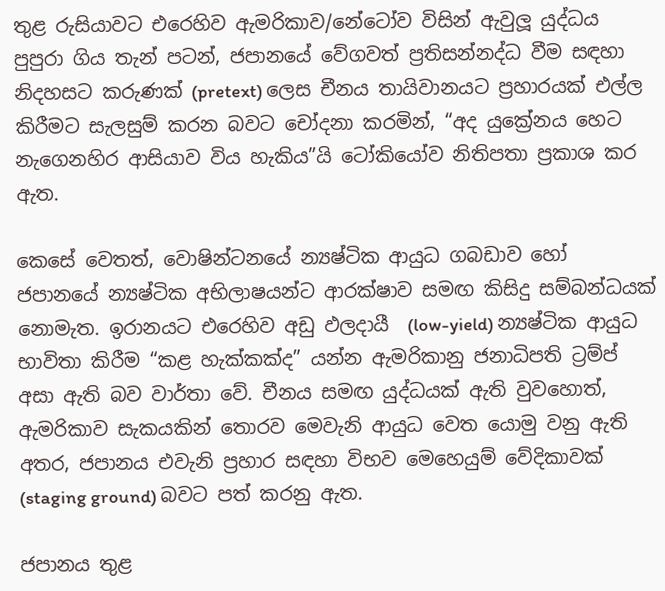තුළ රුසියාවට එරෙහිව ඇමරිකාව/නේටෝව විසින් ඇවුලූ යුද්ධය පුපුරා ගිය තැන් පටන්, ජපානයේ වේගවත් ප්‍රතිසන්නද්ධ වීම සඳහා නිදහසට කරුණක් (pretext) ලෙස චීනය තායිවානයට ප්‍රහාරයක් එල්ල කිරීමට සැලසුම් කරන බවට චෝදනා කරමින්, “අද යුක්‍රේනය හෙට නැගෙනහිර ආසියාව විය හැකිය”යි ටෝකියෝව නිතිපතා ප්‍රකාශ කර ඇත.

කෙසේ වෙතත්, වොෂින්ටනයේ න්‍යෂ්ටික ආයුධ ගබඩාව හෝ ජපානයේ න්‍යෂ්ටික අභිලාෂයන්ට ආරක්ෂාව සමඟ කිසිදු සම්බන්ධයක් නොමැත. ඉරානයට එරෙහිව අඩු ඵලදායී  (low-yield) න්‍යෂ්ටික ආයුධ භාවිතා කිරීම “කළ හැක්කක්ද” යන්න ඇමරිකානු ජනාධිපති ට්‍රම්ප් අසා ඇති බව වාර්තා වේ. චීනය සමඟ යුද්ධයක් ඇති වුවහොත්, ඇමරිකාව සැකයකින් තොරව මෙවැනි ආයුධ වෙත යොමු වනු ඇති අතර, ජපානය එවැනි ප්‍රහාර සඳහා විභව මෙහෙයුම් වේදිකාවක් (staging ground) බවට පත් කරනු ඇත.

ජපානය තුළ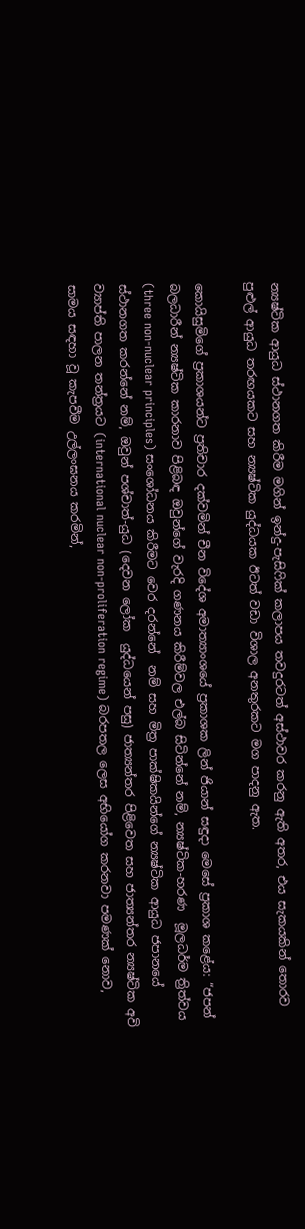න්‍යෂ්ටික ආයුධ ස්ථානගත කිරීම මගින් ඉන්දු-පැසිෆික් කලාපය තවදුරටත් අස්ථාවර කරනු ඇති අතර, එය සැකයකින් තොරව පුළුල් ආයුධ තරඟයකට සහ න්‍යෂ්ටික යුද්ධයක ඊටත් වඩා විශාල අනතුරකට මග පාදනු ඇත.

කොයිසුමිගේ ප්‍රකාශයන්ට ප්‍රතිචාර දක්වමින් චීන විදේශ අමාත්‍යාංශයේ ප්‍රකාශක ලින් ජියාන් සඳුදා මෙසේ ප්‍රකාශ කළේය: “ජපන් බලධාරීන් න්‍යෂ්ටික කාරනාව පිළිබඳ ඔවුන්ගේ වැරදි ගණනය කිරීම්වල එල්බ සිටින්නේ නම්, න්‍යෂ්ටික-හරණ  මූලධර්ම ත්‍රිත්වය (three non-nuclear principles) සංශෝධනය කිරීමට වෙර දරන්නේ  නම් සහ මිත්‍ර පාක්ෂිකයින්ගේ න්‍යෂ්ටික ආයුධ ජපානයේ ස්ථානගත කරන්නේ නම්, ඔවුන් පශ්චාත්-යුධ (දෙවන ලෝක  යුද්ධයෙන් පසු) ජාත්‍යන්තර පිළිවෙත සහ ජාත්‍යන්තර න්‍යෂ්ටික අවි ව්‍යාප්ති පාලන තන්ත්‍රයට (international nuclear non-proliferation regime) බරපතල ලෙස අභියෝග කරනවා පමණක් නොව, සාමය සඳහා වූ කැපවීම උල්ලංඝනය කරමින්,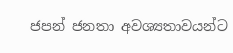ජපන් ජනතා අවශ්‍යතාවයන්ට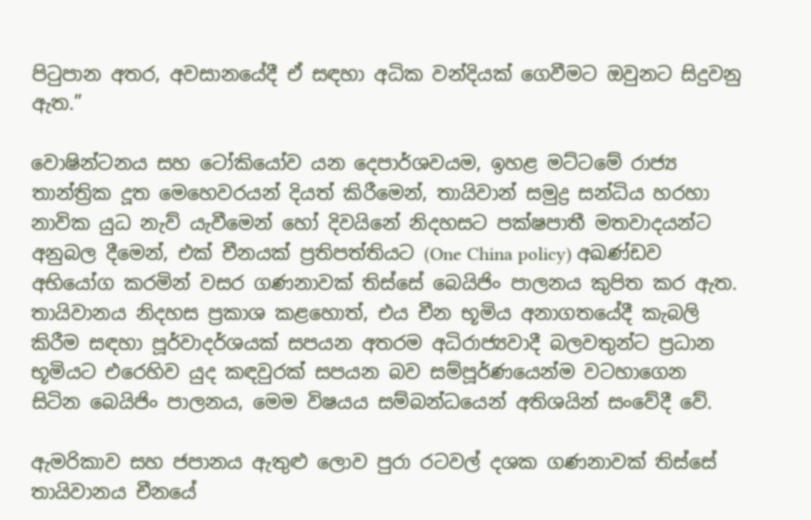පිටුපාන අතර, අවසානයේදී ඒ සඳහා අධික වන්දියක් ගෙවීමට ඔවුනට සිදුවනු ඇත.”

වොෂින්ටනය සහ ටෝකියෝව යන දෙපාර්ශවයම, ඉහළ මට්ටමේ රාජ්‍ය තාන්ත්‍රික දූත මෙහෙවරයන් දියත් කිරීමෙන්, තායිවාන් සමුද්‍ර සන්ධිය හරහා නාවික යුධ නැව් යැවීමෙන් හෝ දිවයිනේ නිදහසට පක්ෂපාතී මතවාදයන්ට අනුබල දීමෙන්, එක් චීනයක් ප්‍රතිපත්තියට (One China policy) අඛණ්ඩව අභියෝග කරමින් වසර ගණනාවක් තිස්සේ බෙයිජිං පාලනය කුපිත කර ඇත. තායිවානය නිදහස ප්‍රකාශ කළහොත්, එය චීන භූමිය අනාගතයේදී කැබලි කිරීම සඳහා පූර්වාදර්ශයක් සපයන අතරම අධිරාජ්‍යවාදී බලවතුන්ට ප්‍රධාන භූමියට එරෙහිව යුද කඳවුරක් සපයන බව සම්පූර්ණයෙන්ම වටහාගෙන සිටින බෙයිජිං පාලනය, මෙම විෂයය සම්බන්ධයෙන් අතිශයින් සංවේදී වේ.

ඇමරිකාව සහ ජපානය ඇතුළු ලොව පුරා රටවල් දශක ගණනාවක් තිස්සේ තායිවානය චීනයේ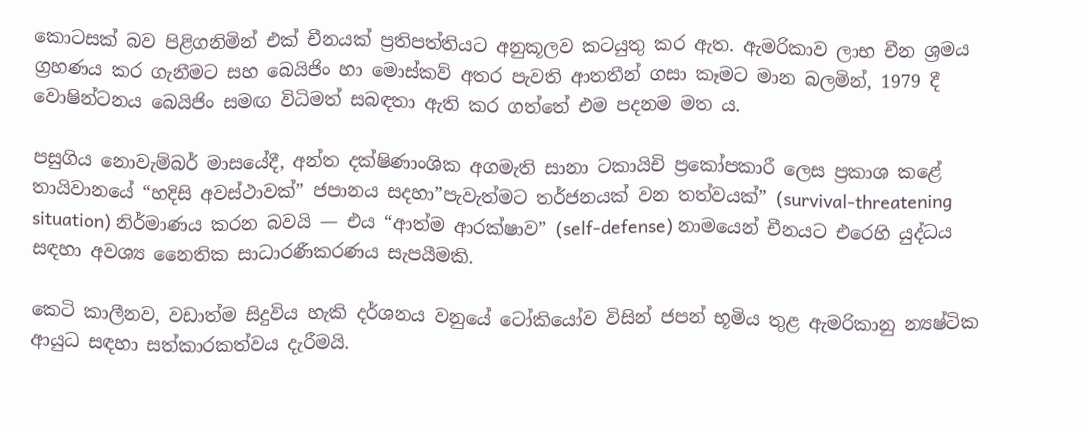කොටසක් බව පිළිගනිමින් එක් චීනයක් ප්‍රතිපත්තියට අනුකූලව කටයුතු කර ඇත. ඇමරිකාව ලාභ චීන ශ්‍රමය ග්‍රහණය කර ගැනීමට සහ බෙයිජිං හා මොස්කව් අතර පැවති ආතතීන් ගසා කෑමට මාන බලමින්, 1979 දී වොෂින්ටනය බෙයිජිං සමඟ විධිමත් සබඳතා ඇති කර ගත්තේ එම පදනම මත ය.

පසුගිය නොවැම්බර් මාසයේදී, අන්ත දක්ෂිණාංශික අගමැති සානා ටකායිචි ප්‍රකෝපකාරී ලෙස ප්‍රකාශ කළේ තායිවානයේ “හදිසි අවස්ථාවක්” ජපානය සදහා”පැවැත්මට තර්ජනයක් වන තත්වයක්” (survival-threatening situation) නිර්මාණය කරන බවයි — එය “ආත්ම ආරක්ෂාව” (self-defense) නාමයෙන් චීනයට එරෙහි යුද්ධය සඳහා අවශ්‍ය නෛතික සාධාරණීකරණය සැපයීමකි.

කෙටි කාලීනව, වඩාත්ම සිදුවිය හැකි දර්ශනය වනුයේ ටෝකියෝව විසින් ජපන් භූමිය තුළ ඇමරිකානු න්‍යෂ්ටික ආයුධ සඳහා සත්කාරකත්වය දැරීමයි.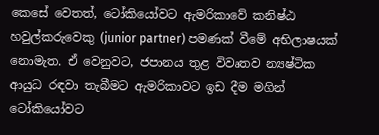කෙසේ වෙතත්, ටෝකියෝවට ඇමරිකාවේ කනිෂ්ඨ හවුල්කරුවෙකු (junior partner) පමණක් වීමේ අභිලාෂයක් නොමැත. ඒ වෙනුවට, ජපානය තුළ විවෘතව න්‍යෂ්ටික ආයුධ රඳවා තැබීමට ඇමරිකාවට ඉඩ දීම මගින් ටෝකියෝවට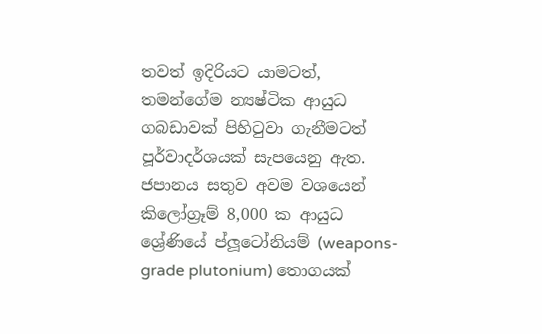තවත් ඉදිරියට යාමටත්, තමන්ගේම න්‍යෂ්ටික ආයුධ ගබඩාවක් පිහිටුවා ගැනීමටත් පූර්වාදර්ශයක් සැපයෙනු ඇත. ජපානය සතුව අවම වශයෙන් කිලෝග්‍රෑම් 8,000 ක ආයුධ ශ්‍රේණියේ ප්ලූටෝනියම් (weapons-grade plutonium) තොගයක්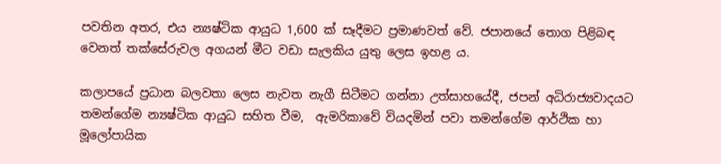පවතින අතර, එය න්‍යෂ්ටික ආයුධ 1,600 ක් සෑදීමට ප්‍රමාණවත් වේ. ජපානයේ තොග පිළිබඳ වෙනත් තක්සේරුවල අගයන් මීට වඩා සැලකිය යුතු ලෙස ඉහළ ය.

කලාපයේ ප්‍රධාන බලවතා ලෙස නැවත නැගී සිටීමට ගන්නා උත්සාහයේදී, ජපන් අධිරාජ්‍යවාදයට තමන්ගේම න්‍යෂ්ටික ආයුධ සහිත වීම,  ඇමරිකාවේ වියදමින් පවා තමන්ගේම ආර්ථික හා මූලෝපායික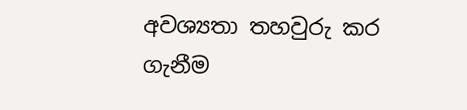අවශ්‍යතා තහවුරු කර ගැනීම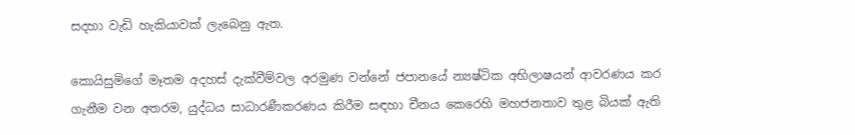සදහා වැඩි හැකියාවක් ලැබෙනු ඇත.

කොයිසුමිගේ මෑතම අදහස් දැක්වීම්වල අරමුණ වන්නේ ජපානයේ න්‍යෂ්ටික අභිලාෂයන් ආවරණය කර ගැනීම වන අතරම, යුද්ධය සාධාරණීකරණය කිරීම සඳහා චීනය කෙරෙහි මහජනතාව තුළ බියක් ඇති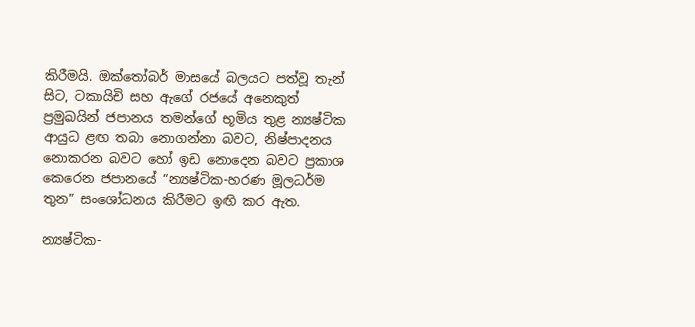කිරීමයි. ඔක්තෝබර් මාසයේ බලයට පත්වූ තැන් සිට, ටකායිචි සහ ඇගේ රජයේ අනෙකුත් ප්‍රමුඛයින් ජපානය තමන්ගේ භූමිය තුළ න්‍යෂ්ටික ආයුධ ළඟ තබා නොගන්නා බවට, නිෂ්පාදනය නොකරන බවට හෝ ඉඩ නොදෙන බවට ප්‍රකාශ කෙරෙන ජපානයේ “න්‍යෂ්ටික-හරණ මූලධර්ම තුන” සංශෝධනය කිරීමට ඉඟි කර ඇත.

න්‍යෂ්ටික-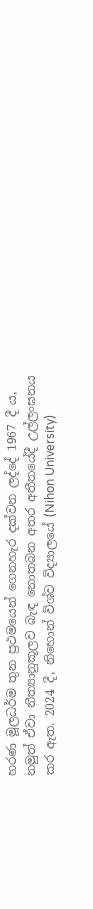හරණ මූලධර්ම තුන ප්‍රථමයෙන් ගෙනහැර දක්වන ලද්දේ 1967 දී ය, නමුත් ඒවා නීත්‍යානුකූලව බැඳ නොතබන අතර අතීතයේදී උල්ලංඝනය කර ඇත. 2024 දී, නිහොන් විශ්ව විද්‍යාලයේ (Nihon University)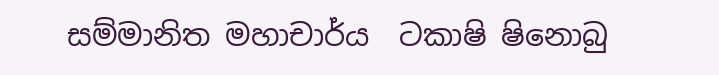සම්මානිත මහාචාර්ය  ටකාෂි ෂිනොබු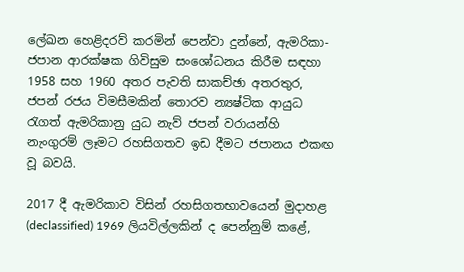ලේඛන හෙළිදරව් කරමින් පෙන්වා දුන්නේ, ඇමරිකා-ජපාන ආරක්ෂක ගිවිසුම සංශෝධනය කිරීම සඳහා 1958 සහ 1960 අතර පැවති සාකච්ඡා අතරතුර, ජපන් රජය විමසීමකින් තොරව න්‍යෂ්ටික ආයුධ රැගත් ඇමරිකානු යුධ නැව් ජපන් වරායන්හි නැංගුරම් ලෑමට රහසිගතව ඉඩ දීමට ජපානය එකඟ වූ බවයි.

2017 දී ඇමරිකාව විසින් රහසිගතභාවයෙන් මුදාහළ (declassified) 1969 ලියවිල්ලකින් ද පෙන්නුම් කළේ,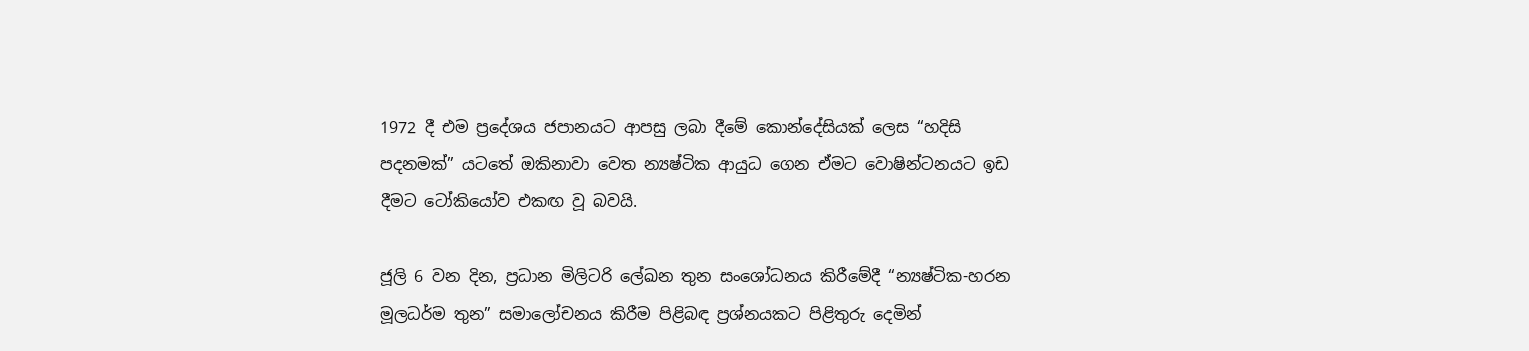1972 දී එම ප්‍රදේශය ජපානයට ආපසු ලබා දීමේ කොන්දේසියක් ලෙස “හදිසි පදනමක්” යටතේ ඔකිනාවා වෙත න්‍යෂ්ටික ආයුධ ගෙන ඒමට වොෂින්ටනයට ඉඩ දීමට ටෝකියෝව එකඟ වූ බවයි.

ජූලි 6 වන දින, ප්‍රධාන මිලිටරි ලේඛන තුන සංශෝධනය කිරීමේදී “න්‍යෂ්ටික-හරන මූලධර්ම තුන” සමාලෝචනය කිරීම පිළිබඳ ප්‍රශ්නයකට පිළිතුරු දෙමින්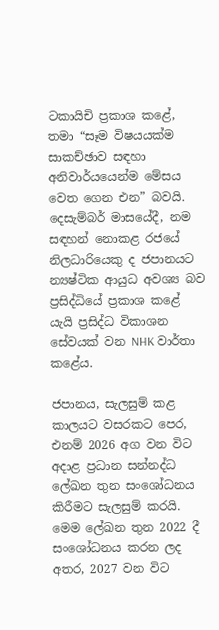ටකායිචි ප්‍රකාශ කළේ, තමා “සෑම විෂයයක්ම සාකච්ඡාව සඳහා අනිවාර්යයෙන්ම මේසය වෙත ගෙන එන” බවයි. දෙසැම්බර් මාසයේදී, නම සඳහන් නොකළ රජයේ නිලධාරියෙකු ද ජපානයට න්‍යෂ්ටික ආයුධ අවශ්‍ය බව  ප්‍රසිද්ධියේ ප්‍රකාශ කළේ යැයි ප්‍රසිද්ධ විකාශන සේවයක් වන NHK වාර්තා කළේය.

ජපානය, සැලසුම් කළ කාලයට වසරකට පෙර, එනම් 2026 අග වන විට අදාළ ප්‍රධාන සන්නද්ධ ලේඛන තුන සංශෝධනය කිරීමට සැලසුම් කරයි. මෙම ලේඛන තුන 2022 දී සංශෝධනය කරන ලද අතර, 2027 වන විට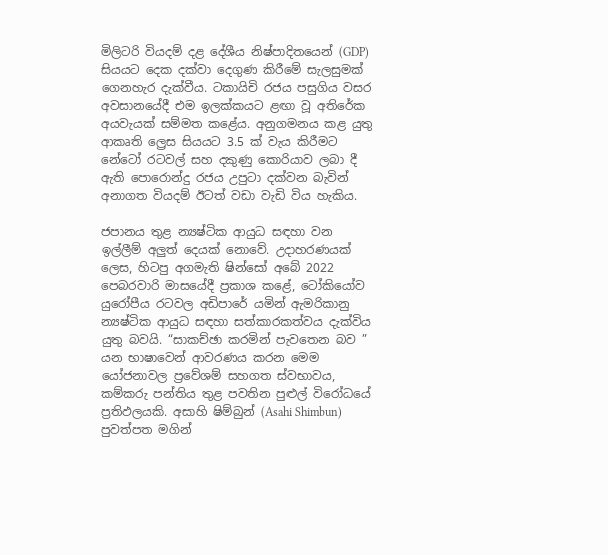මිලිටරි වියදම් දළ දේශීය නිෂ්පාදිතයෙන් (GDP) සියයට දෙක දක්වා දෙගුණ කිරීමේ සැලසුමක් ගෙනහැර දැක්වීය. ටකායිචි රජය පසුගිය වසර අවසානයේදී එම ඉලක්කයට ළඟා වූ අතිරේක අයවැයක් සම්මත කළේය. අනුගමනය කළ යුතු ආකෘති ල්‍රෙස සියයට 3.5 ක් වැය කිරීමට නේටෝ රටවල් සහ දකුණු කොරියාව ලබා දී ඇති පොරොන්දු රජය උපුටා දක්වන බැවින් අනාගත වියදම් ඊටත් වඩා වැඩි විය හැකිය.

ජපානය තුළ න්‍යෂ්ටික ආයුධ සඳහා වන ඉල්ලීම් අලුත් දෙයක් නොවේ. උදාහරණයක් ලෙස, හිටපු අගමැති ෂින්සෝ අබේ 2022 පෙබරවාරි මාසයේදී ප්‍රකාශ කළේ, ටෝකියෝව යුරෝපීය රටවල අඩිපාරේ යමින් ඇමරිකානු න්‍යෂ්ටික ආයුධ සඳහා සත්කාරකත්වය දැක්විය යුතු බවයි. “සාකච්ඡා කරමින් පැවතෙන බව ” යන භාෂාවෙන් ආවරණය කරන මෙම යෝජනාවල ප්‍රවේශම් සහගත ස්වභාවය, කම්කරු පන්තිය තුළ පවතින පුළුල් විරෝධයේ ප්‍රතිඵලයකි. අසාහි ෂිම්බුන් (Asahi Shimbun) පුවත්පත මගින්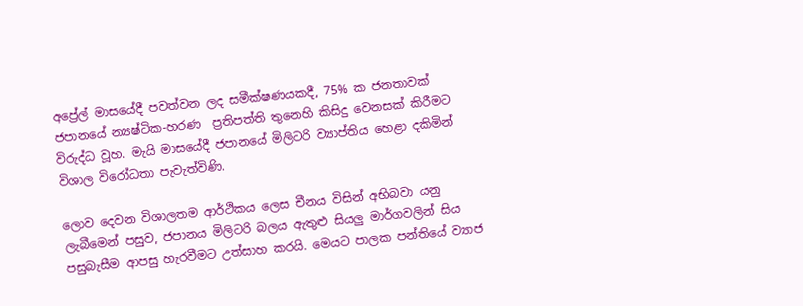අප්‍රේල් මාසයේදී පවත්වන ලද සමීක්ෂණයකදී, 75% ක ජනතාවක් ජපානයේ න්‍යෂ්ටික-හරණ  ප්‍රතිපත්ති තුනෙහි කිසිදු වෙනසක් කිරීමට විරුද්ධ වූහ. මැයි මාසයේදී ජපානයේ මිලිටරි ව්‍යාප්තිය හෙළා දකිමින් විශාල විරෝධතා පැවැත්විණි.

ලොව දෙවන විශාලතම ආර්ථිකය ලෙස චීනය විසින් අභිබවා යනු ලැබීමෙන් පසුව, ජපානය මිලිටරි බලය ඇතුළු සියලු මාර්ගවලින් සිය පසුබැසීම ආපසු හැරවීමට උත්සාහ කරයි. මෙයට පාලක පන්තියේ ව්‍යාජ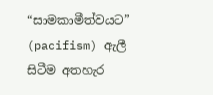“සාමකාමීත්වයට” (pacifism) ඇලී සිටීම අතහැර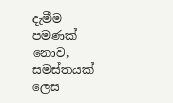දැමීම පමණක් නොව, සමස්තයක් ලෙස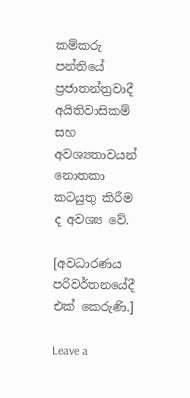කම්කරු පන්තියේ ප්‍රජාතන්ත්‍රවාදී අයිතිවාසිකම් සහ අවශ්‍යතාවයන් නොතකා කටයුතු කිරීම ද අවශ්‍ය වේ.

[අවධාරණය පරිවර්තනයේදී එක් කෙරුණි.]

Leave a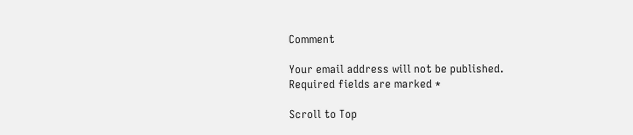Comment

Your email address will not be published. Required fields are marked *

Scroll to Top